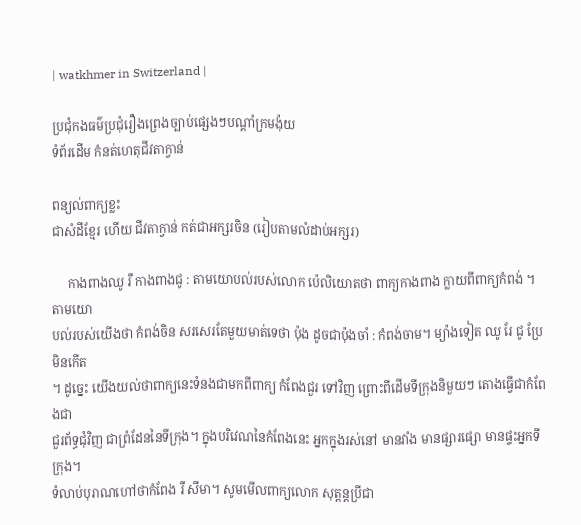| watkhmer in Switzerland |

ប្រជុំកងធម៌ប្រជុំរឿងព្រេងច្បាប់ផ្សេងៗបណ្ដាំក្រមង៉ុយ
ទំព័រដើម កំនត់ហេតុជីវតាក្វាន់

ពន្យល់ពាក្យខ្លះ
ជាសំដីខ្មែរ ហើយ ជីវតាក្វាន់ កត់ជាអក្សរចិន (រៀបតាមលំដាប់អក្សរ)

     កាងពាងឈូ រឺ កាងពាងជូ : តាមយោបល់របស់លោក ប៉េលិយោតថា ពាក្យកាងពាង ក្លាយពីពាក្យកំពង់ ។ តាមយោ
បល់របស់យើងថា កំពង់ចិន សរសេរតែមួយមាត់ទេថា ប៉ុង ដូចជាប៉ុងចាំ : កំពង់ចាម។ ម្យ៉ាងទៀត ឈូ រែ ជូ ប្រែមិនកើត
។ ដូច្នេះ យើងយល់ថាពាក្យនេះទំនងជាមកពីពាក្យ កំពែងជួរ ទៅវិញ ព្រោះពីដើមទីក្រុងនិមួយៗ តោងធ្វើជាកំពែងជា
ជួរព័ទ្ធជុំវិញ ជាព្រំដែននៃទីក្រុង។ ក្នុងបរិវេណនៃកំពែងនេះ អ្នកក្នុងរស់នៅ មានវាំង មានផ្សារផ្សោ មានផ្ទះអ្នកទីក្រុង។
ទំលាប់បុរាណហៅថាកំពែង រឺ សីមា។ សូមមើលពាក្យលោក សុត្ដន្ដប្រីជា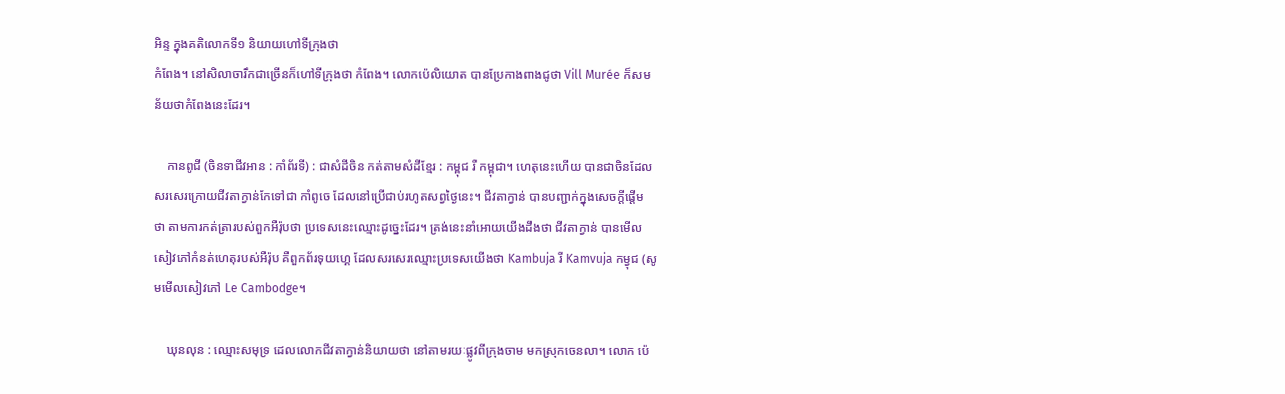អិន្ទ ក្នុងគតិលោកទី១ និយាយហៅទីក្រុងថា
កំពែង។ នៅសិលាចារឹកជាច្រើនក៏ហៅទីក្រុងថា កំពែង។ លោកប៉េលិយោត បានប្រែកាងពាងជូថា Vill Murée ក៏សម
ន័យថាកំពែងនេះដែរ។

    កានពូជី (ចិនទាជីវអាន : កាំព័រទី) : ជាសំដីចិន កត់តាមសំដីខ្មែរ : កម្ពុជ រឺ កម្ពុជា។ ហេតុនេះហើយ បានជាចិនដែល
សរសេរក្រោយជីវតាក្វាន់កែទៅជា កាំពូចេ ដែលនៅប្រើជាប់រហូតសព្វថ្ងៃនេះ។ ជីវតាក្វាន់ បានបញ្ជាក់ក្នុងសេចក្ដីផ្ដើម
ថា តាមការកត់ត្រារបស់ពួកអឺរ៉ុបថា ប្រទេសនេះឈ្មោះដូច្នេះដែរ។ ត្រង់នេះនាំអោយយើងដឹងថា ជីវតាក្វាន់ បានមើល
សៀវភៅកំនត់ហេតុរបស់អឺរ៉ុប គឺពួកព័រទុយហ្គេ ដែលសរសេរឈ្មោះប្រទេសយើងថា Kambuja រី Kamvuja កម្វុជ (សូ
មមើលសៀវភៅ Le Cambodge។

    ឃុនលុន : ឈ្មោះសមុទ្រ ដេលលោកជីវតាក្វាន់និយាយថា នៅតាមរយៈផ្លូវពីក្រុងចាម មកស្រុកចេនលា។ លោក ប៉េ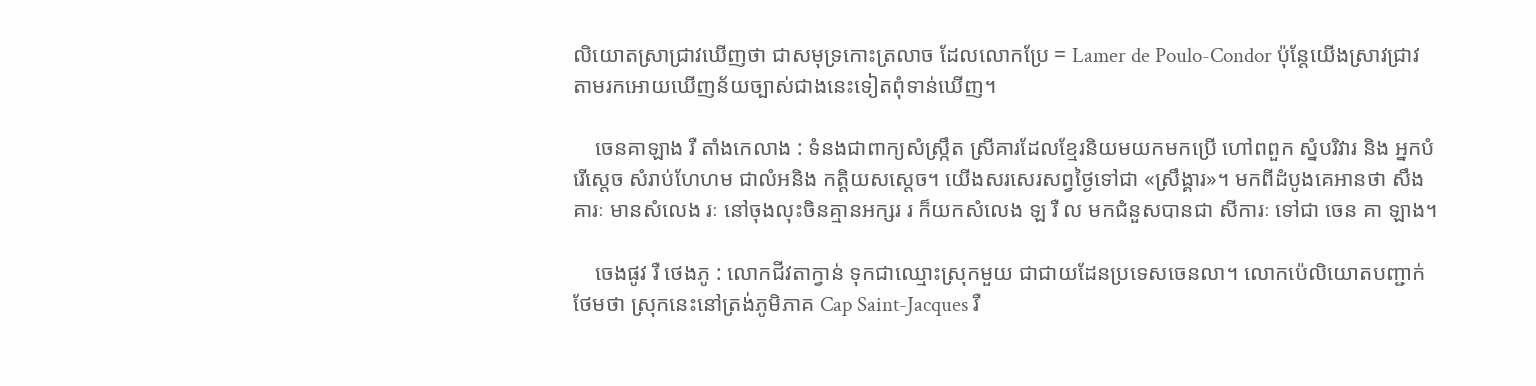លិយោតស្រាជ្រាវឃើញថា ជាសមុទ្រកោះត្រលាច ដែលលោកប្រែ = Lamer de Poulo-Condor ប៉ុន្ដែយើងស្រាវជ្រាវ
តាមរកអោយឃើញន័យច្បាស់ជាងនេះទៀតពុំទាន់ឃើញ។

    ចេនគាឡាង រឺ តាំងកេលាង : ទំនងជាពាក្យសំស្រ្កឹត ស្រីគារដែលខ្មែរនិយមយកមកប្រើ ហៅពពួក ស្នំបរិវារ និង អ្នកបំ
រើស្ដេច សំរាប់ហែហម ជាលំអនិង កត្ដិយសស្ដេច។ យើងសរសេរសព្វថ្ងៃទៅជា «ស្រឹង្គារ»។ មកពីដំបូងគេអានថា សឹង
គារៈ មានសំលេង រៈ នៅចុងលុះចិនគ្មានអក្សរ រ ក៏យកសំលេង ឡ រឺ ល មកជំនួសបានជា សីការៈ ទៅជា ចេន គា ឡាង។

    ចេងផូវ រឺ ថេងភូ : លោកជីវតាក្វាន់ ទុកជាឈ្មោះស្រុកមួយ ជាជាយដែនប្រទេសចេនលា។ លោកប៉េលិយោតបញ្ជាក់
ថែមថា ស្រុកនេះនៅត្រង់ភូមិភាគ Cap Saint-Jacques រឺ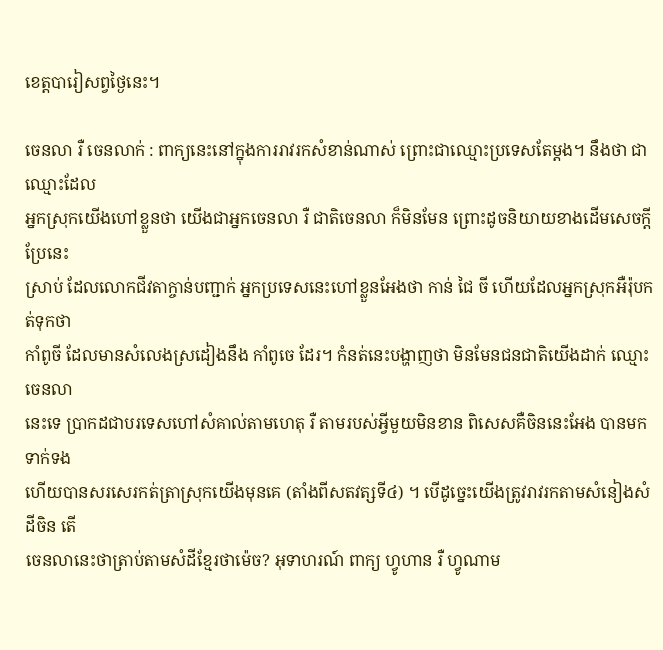ខេត្ដបារៀសព្វថ្ងៃនេះ។

ចេនលា រឺ ចេនលាក់ : ពាក្យនេះនៅក្នុងការរាវរកសំខាន់ណាស់ ព្រោះជាឈ្មោះប្រទេសតែម្ដង។ នឹងថា ជាឈ្មោះដែល
អ្នកស្រុកយើងហៅខ្លួនថា យើងជាអ្នកចេនលា រឺ ជាតិចេនលា ក៏មិនមែន ព្រោះដូចនិយាយខាងដើមសេចក្ដីប្រែនេះ
ស្រាប់ ដែលលោកជីវតាក្ចាន់បញ្ជាក់ អ្នកប្រទេសនេះហៅខ្លួនអែងថា កាន់ ជៃ ចី ហើយដែលអ្នកស្រុកអឺរ៉ុបកត់ទុកថា
កាំពូចី ដែលមានសំលេងស្រដៀងនឹង កាំពូចេ ដែរ។ កំនត់នេះបង្ហាញថា មិនមែនជនជាតិយើងដាក់ ឈ្មោះចេនលា
នេះទេ ប្រាកដជាបរទេសហៅសំគាល់តាមហេតុ រឺ តាមរបស់អ្វីមួយមិនខាន ពិសេសគឺចិននេះអែង បានមកទាក់ទង
ហើយបានសរសេរកត់ត្រាស្រុកយើងមុនគេ (តាំងពីសតវត្សទី៤) ។ បើដូច្នេះយើងត្រូវរាវរកតាមសំនៀងសំដីចិន តើ
ចេនលានេះថាត្រាប់តាមសំដីខ្មែរថាម៉េច? អុទាហរណ៍ ពាក្យ ហ្វូហាន រឺ ហ្វូណាម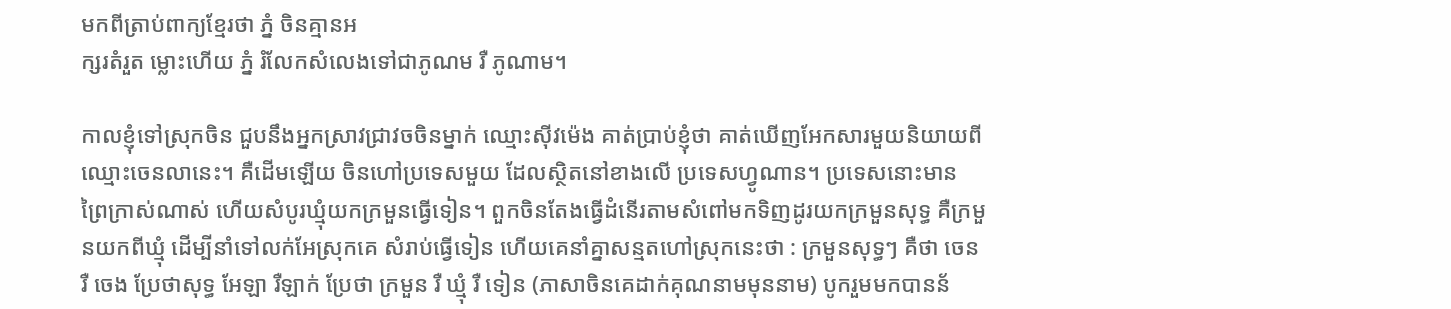មកពីត្រាប់ពាក្យខ្មែរថា ភ្នំ ចិនគ្មានអ
ក្សរតំរួត ម្លោះហើយ ភ្នំ រំលែកសំលេងទៅជាភូណម រឺ ភូណាម។

កាលខ្ញុំទៅស្រុកចិន ជួបនឹងអ្នកស្រាវជ្រាវចចិនម្នាក់ ឈ្មោះស៊ីវម៉េង គាត់ប្រាប់ខ្ញុំថា គាត់ឃើញអែកសារមួយនិយាយពី
ឈ្មោះចេនលានេះ។ គឺដើមឡើយ ចិនហៅប្រទេសមួយ ដែលស្ថិតនៅខាងលើ ប្រទេសហ្វូណាន។ ប្រទេសនោះមាន
ព្រៃក្រាស់ណាស់ ហើយសំបូរឃ្មុំយកក្រមួនធ្វើទៀន។ ពួកចិនតែងធ្វើដំនើរតាមសំពៅមកទិញដូរយកក្រមួនសុទ្ធ គឺក្រមួ
នយកពីឃ្មុំ ដើម្បីនាំទៅលក់អែស្រុកគេ សំរាប់ធ្វើទៀន ហើយគេនាំគ្នាសន្មតហៅស្រុកនេះថា : ក្រមួនសុទ្ធៗ គឺថា ចេន
រឺ ចេង ប្រែថាសុទ្ធ អែឡា រឺឡាក់ ប្រែថា ក្រមួន រឺ ឃ្មុំ រឺ ទៀន (ភាសាចិនគេដាក់គុណនាមមុននាម) បូករួមមកបានន័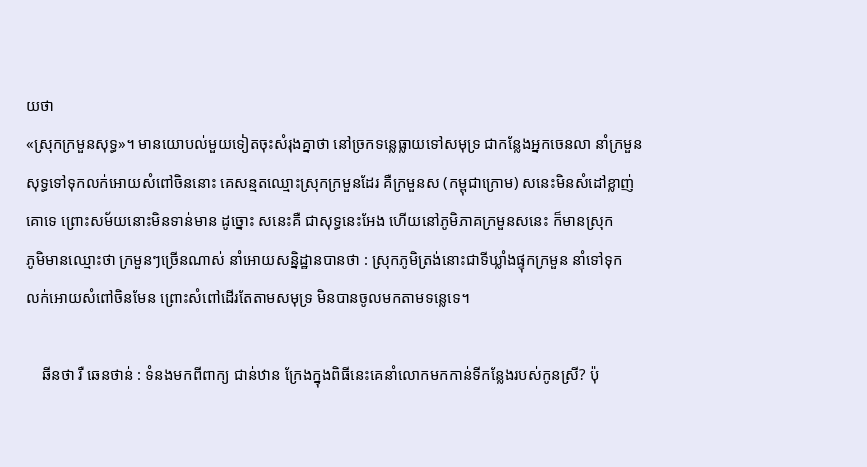យថា
«ស្រុកក្រមួនសុទ្ធ»។ មានយោបល់មួយទៀតចុះសំរុងគ្នាថា នៅច្រកទន្លេធ្លាយទៅសមុទ្រ ជាកន្លែងអ្នកចេនលា នាំក្រមួន
សុទ្ធទៅទុកលក់អោយសំពៅចិននោះ គេសន្មតឈ្មោះស្រុកក្រមួនដែរ គឺក្រមួនស (កម្ពុជាក្រោម) សនេះមិនសំដៅខ្លាញ់
គោទេ ព្រោះសម័យនោះមិនទាន់មាន ដូច្នោះ សនេះគឺ ជាសុទ្ធនេះអែង ហើយនៅភូមិភាគក្រមួនសនេះ ក៏មានស្រុក
ភូមិមានឈ្មោះថា ក្រមួនៗច្រើនណាស់ នាំអោយសន្និដ្ឋានបានថា : ស្រុកភូមិត្រង់នោះជាទីឃ្លាំងផ្ទុកក្រមួន នាំទៅទុក
លក់អោយសំពៅចិនមែន ព្រោះសំពៅដើរតែតាមសមុទ្រ មិនបានចូលមកតាមទន្លេទេ។

    ឆីនថា រឺ ឆេនថាន់ : ទំនងមកពីពាក្យ ជាន់ឋាន ក្រែងក្នុងពិធីនេះគេនាំលោកមកកាន់ទីកន្លែងរបស់កូនស្រី? ប៉ុ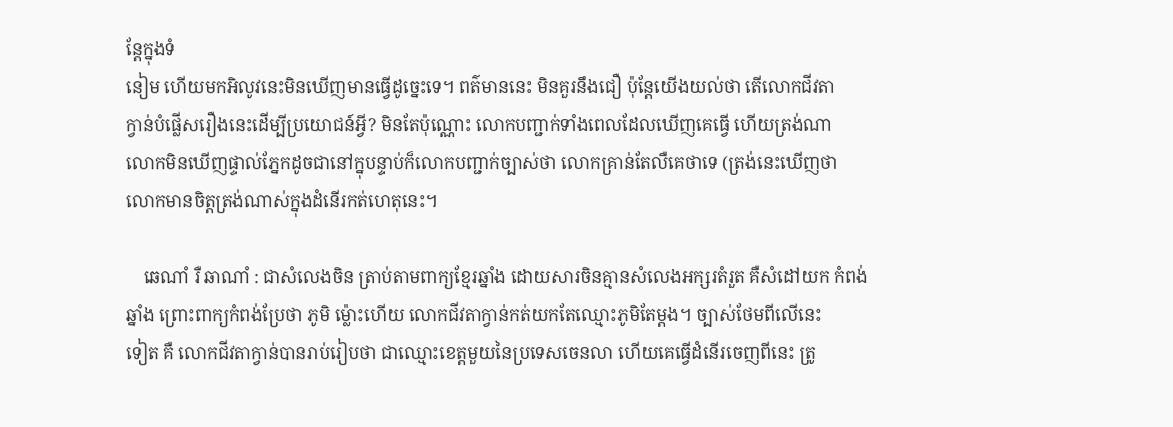ន្ដែក្នុងទំ
នៀម ហើយមកអិលូវនេះមិនឃើញមានធ្វើដូច្នេះទេ។ ពត៌មាននេះ មិនគួរនឹងជឿ ប៉ុន្ដែយើងយល់ថា តើលោកជីវតា
ក្វាន់បំផ្លើសរឿងនេះដើម្បីប្រយោជន៍អ្វី? មិនតែប៉ុណ្ណោះ លោកបញ្ជាក់ទាំងពេលដែលឃើញគេធ្វើ ហើយត្រង់ណា
លោកមិនឃើញផ្ទាល់ភ្នែកដូចជានៅក្នុបន្ទាប់ក៏លោកបញ្ជាក់ច្បាស់ថា លោកគ្រាន់តែលឺគេថាទេ (ត្រង់នេះឃើញថា
លោកមានចិត្ដត្រង់ណាស់ក្នុងដំនើរកត់ហេតុនេះ។

    ឆេណាំ រឺ ឆាណាំ : ជាសំលេងចិន ត្រាប់តាមពាក្យខ្មែរឆ្នាំង ដោយសារចិនគ្មានសំលេងអក្សរតំរួត គឺសំដៅយក កំពង់
ឆ្នាំង ព្រោះពាក្យកំពង់ប្រែថា ភូមិ ម៉្លោះហើយ លោកជីវតាក្វាន់កត់យកតែឈ្មោះភូមិតែម្ដង។ ច្បាស់ថែមពីលើនេះ
ទៀត គឺ លោកជីវតាក្វាន់បានរាប់រៀបថា ជាឈ្មោះខេត្ដមួយនៃប្រទេសចេនលា ហើយគេធ្វើដំនើរចេញពីនេះ ត្រូ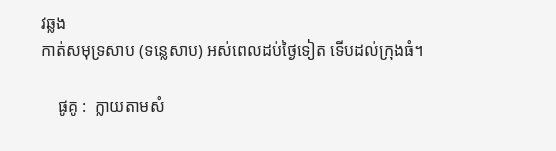វឆ្លង
កាត់សមុទ្រសាប (ទន្លេសាប) អស់ពេលដប់ថ្ងៃទៀត ទើបដល់ក្រុងធំ។

    ផូគូ :  ក្លាយតាមសំ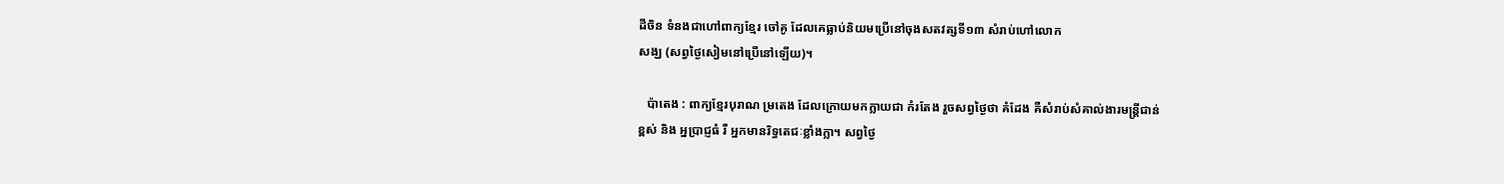ដីចិន ទំនងជាហៅពាក្យខ្មែរ ចៅគូ ដែលគេធ្លាប់និយមប្រើនៅចុងសតវត្សទី១៣ សំរាប់ហៅលោក
សង្ឃ (សព្វថ្ងៃសៀមនៅប្រើនៅឡើយ)។

   ប៉ាតេង : ពាក្យខ្មែរបុរាណ ម្រតេង ដែលក្រោយមកក្លាយជា កំរតែង រួចសព្វថ្ងៃថា គំដែង គឺសំរាប់សំគាល់ងារមន្រ្ដីជាន់
ខ្ពស់ និង អ្នប្រាជ្ញធំ រឺ អ្នកមានរិទ្ធតេជៈខ្លាំងក្លា។ សព្វថ្ងៃ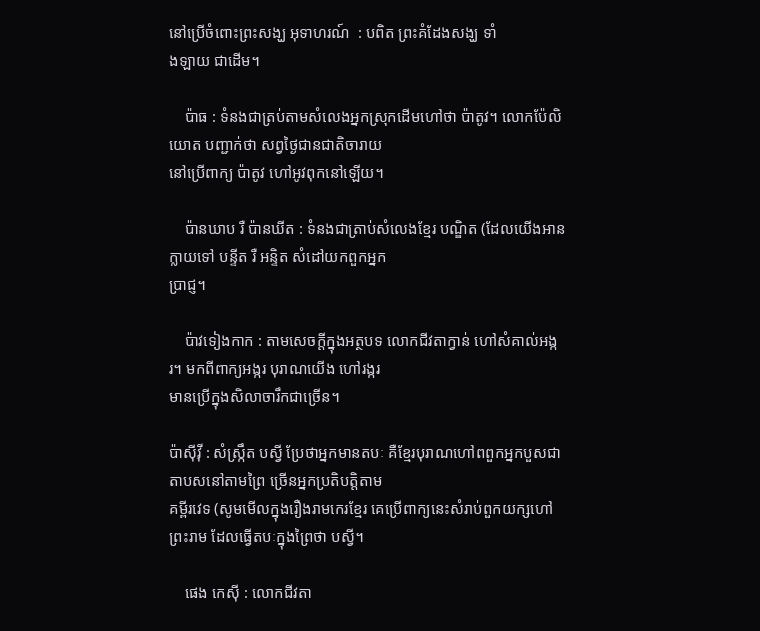នៅប្រើចំពោះព្រះសង្ឃ អុទាហរណ៍  : បពិត ព្រះគំដែងសង្ឃ ទាំ
ងឡាយ ជាដើម។

    ប៉ាធ : ទំនងជាត្រប់តាមសំលេងអ្នកស្រុកដើមហៅថា ប៉ាតូវ។ លោកប៉ែលិយោត បញ្ជាក់ថា សព្វថ្ងៃជានជាតិចារាយ
នៅប្រើពាក្យ ប៉ាតូវ ហៅអូវពុកនៅឡើយ។

    ប៉ានឃាប រឺ ប៉ានឃីត : ទំនងជាត្រាប់សំលេងខ្មែរ បណ្ឌិត (ដែលយើងអានក្លាយទៅ បន្ទីត រឺ អន្ទិត សំដៅយកពួកអ្នក
ប្រាជ្ញ។

    ប៉ាវទៀងកាក : តាមសេចក្ដីក្នុងអត្ថបទ លោកជីវតាក្វាន់ ហៅសំគាល់អង្ករ។ មកពីពាក្យអង្ករ បុរាណយើង ហៅរង្ករ
មានប្រើក្នុងសិលាចារឹកជាច្រើន។

ប៉ាស៊ីវ៉ី : សំស្រ្កឹត បស្វី ប្រែថាអ្នកមានតបៈ គឺខ្មែរបុរាណហៅពពួកអ្នកបួសជាតាបសនៅតាមព្រៃ ច្រើនអ្នកប្រតិបត្ដិតាម
គម្ពីរវេទ (សូមមើលក្នុងរឿងរាមកេរខ្មែរ គេប្រើពាក្យនេះសំរាប់ពួកយក្សហៅព្រះរាម ដែលធ្វើតបៈក្នុងព្រៃថា បស្វី។

    ផេង កេស៊ី : លោកជីវតា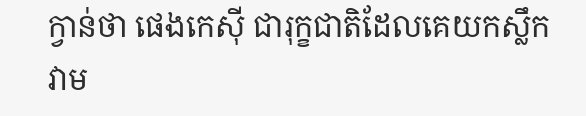ក្វាន់ថា ផេងកេស៊ី ជារុក្ខជាតិដែលគេយកស្លឹកវាម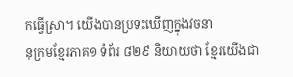កធ្វើស្រា។ យើងបានប្រទះឃើញក្នុងវចនា
នុក្រមខ្មែរភាគ១ ទំព័រ ៨២៩ និយាយថា ខ្មែរយើងជា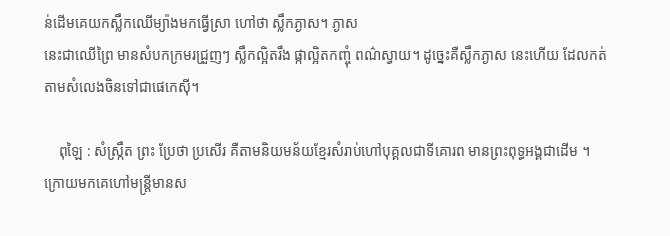ន់ដើមគេយកស្លឹកឈើម្យ៉ាងមកធ្វើស្រា ហៅថា ស្លឹកភ្ងាស។ ភ្ងាស
នេះជាឈើព្រៃ មានសំបកក្រមរជ្រួញៗ ស្លឹកល្អិតរឹង ផ្កាល្អិតកញ្ចុំ ពណ៌ស្វាយ។ ដូច្នេះគឺស្លឹកភ្ងាស នេះហើយ ដែលកត់
តាមសំលេងចិនទៅជាផេកេស៊ី។

    ពុឡៃ : សំស្រ្កឹត ព្រះ ប្រែថា ប្រសើរ គឺតាមនិយមន័យខ្មែរសំរាប់ហៅបុគ្គលជាទីគោរព មានព្រះពុទ្ធអង្គជាដើម ។
ក្រោយមកគេហៅមន្រ្ដីមានស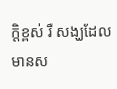ក្ដិខ្ពស់ រឺ សង្ឃដែលមានស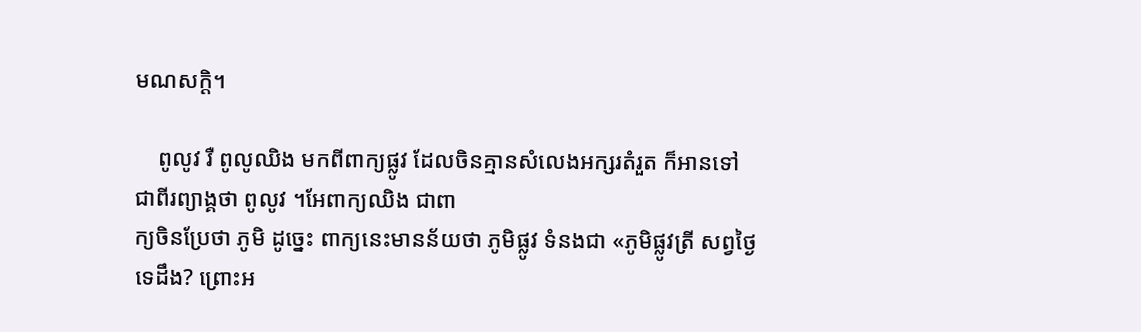មណសក្ដិ។

    ពូលូវ រឺ ពូលូឈិង មកពីពាក្យផ្លូវ ដែលចិនគ្មានសំលេងអក្សរតំរួត ក៏អានទៅជាពីរព្យាង្គថា ពូលូវ ។អែពាក្យឈិង ជាពា
ក្យចិនប្រែថា ភូមិ ដូច្នេះ ពាក្យនេះមានន័យថា ភូមិផ្លូវ ទំនងជា «ភូមិផ្លូវត្រី សព្វថ្ងៃទេដឹង? ព្រោះអ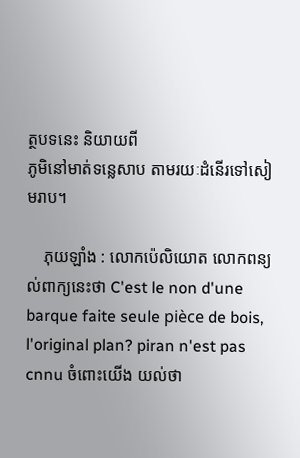ត្ថបទនេះ និយាយពី
ភូមិនៅមាត់ទន្លេសាប តាមរយៈដំនើរទៅសៀមរាប។

    ភុយឡាំង : លោកប៉េលិយោត លោកពន្យល់ពាក្យនេះថា C'est le non d'une barque faite seule pièce de bois,
l'original plan? piran n'est pas cnnu ចំពោះយើង យល់ថា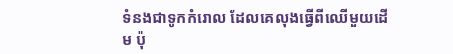ទំនងជាទូកកំរោល ដែលគេលុងធ្វើពីឈើមួយដើម ប៉ុ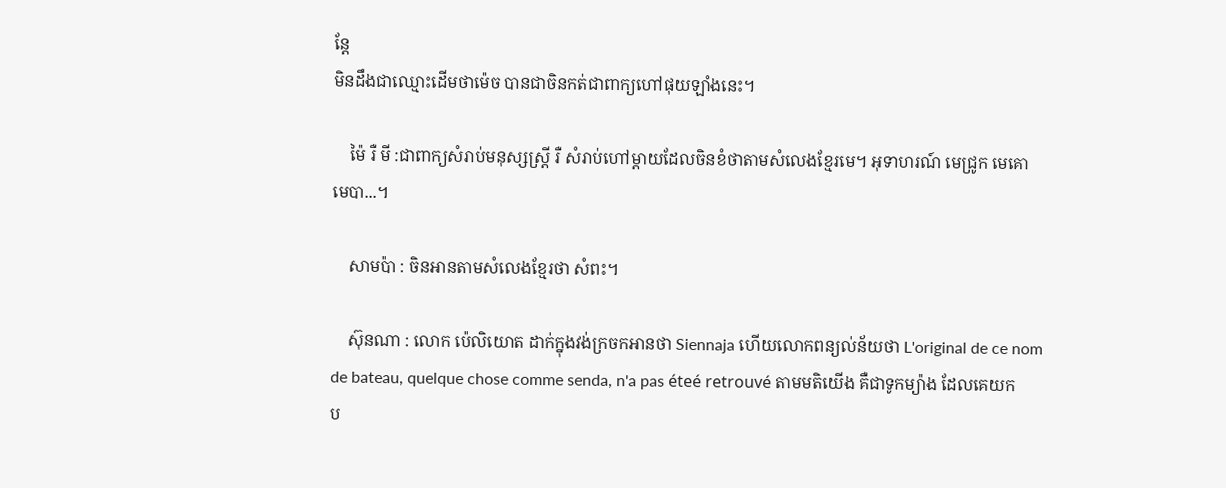ន្ដែ
មិនដឹងជាឈ្មោះដើមថាម៉េច បានជាចិនកត់ជាពាក្យហៅផុយឡាំងនេះ។

    ម៉ៃ រឺ មី :ជាពាក្យសំរាប់មនុស្សស្រ្ដី រឺ សំរាប់ហៅម្ដាយដែលចិនខំថាតាមសំលេងខ្មែរមេ។ អុទាហរណ៍ មេជ្រូក មេគោ
មេបា...។

    សាមប៉ា : ចិនអានតាមសំលេងខ្មែរថា សំពះ។

    ស៊ុនណា : លោក ប៉េលិយោត ដាក់ក្នុងវង់ក្រចកអានថា Siennaja ហើយលោកពន្យល់ន័យថា L'original de ce nom
de bateau, quelque chose comme senda, n'a pas éteé retrouvé តាមមតិយើង គឺជាទូកម្យ៉ាង ដែលគេយក
ប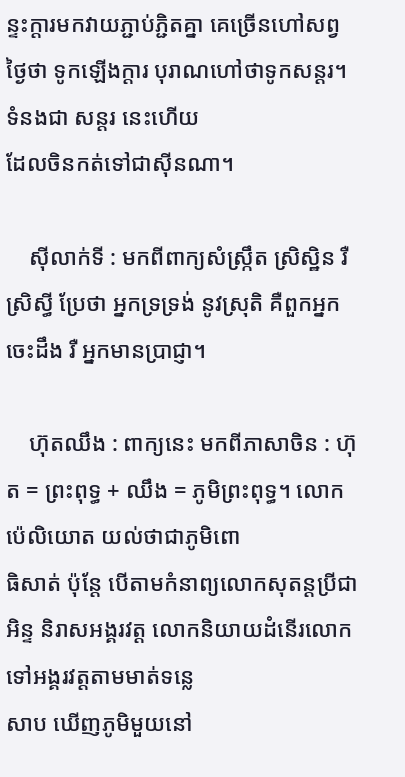ន្ទះក្ដារមកវាយភ្ជាប់ភ្ជិតគ្នា គេច្រើនហៅសព្វថ្ងៃថា ទូកឡើងក្ដារ បុរាណហៅថាទូកសន្ដរ។ ទំនងជា សន្ដរ នេះហើយ
ដែលចិនកត់ទៅជាស៊ីនណា។

    ស៊ីលាក់ទី : មកពីពាក្យសំស្ក្រឹត ស្រិស្ឋិន រឺ ស្រិស្ធី ប្រែថា អ្នកទ្រទ្រង់ នូវស្រុតិ គឺពួកអ្នកចេះដឹង រឺ អ្នកមានប្រាជ្ញា។

    ហ៊ុតឈឹង : ពាក្យនេះ មកពីភាសាចិន : ហ៊ុត = ព្រះពុទ្ធ + ឈឹង = ភូមិព្រះពុទ្ធ។ លោក ប៉េលិយោត យល់ថាជាភូមិពោ
ធិសាត់ ប៉ុន្ដែ បើតាមកំនាព្យលោកសុតន្ដប្រីជាអិន្ទ និរាសអង្គរវត្ដ លោកនិយាយដំនើរលោកទៅអង្គរវត្ដតាមមាត់ទន្លេ
សាប ឃើញភូមិមួយនៅ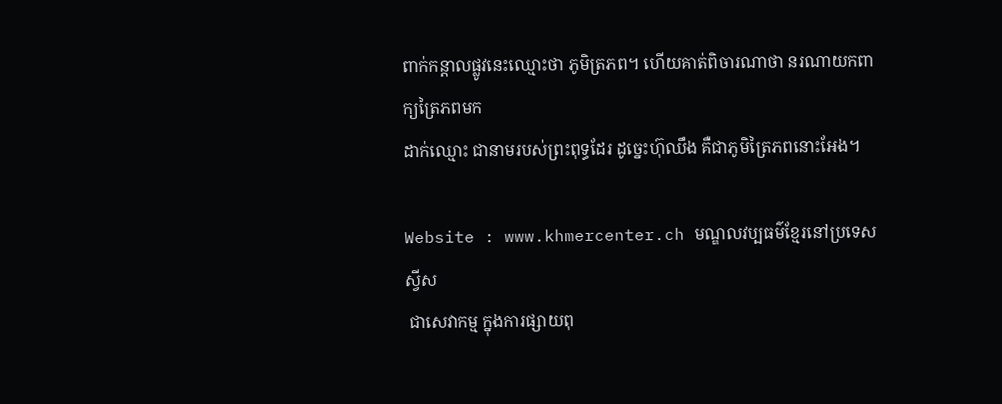ពាក់កន្ដាលផ្លូវនេះឈ្មោះថា ភូមិត្រភព។ ហើយគាត់ពិចារណាថា នរណាយកពាក្យត្រៃភពមក
ដាក់ឈ្មោះ ជានាមរបស់ព្រះពុទ្ធដែរ ដូច្នេះហ៊ុឈឹង គឺជាភូមិត្រៃភពនោះអែង។

Website : www.khmercenter.ch មណ្ឌលវប្បធម៌ខ្មែរនៅប្រទេសស្វីស
 ជាសេវាកម្ម ក្នុងការផ្សាយពុ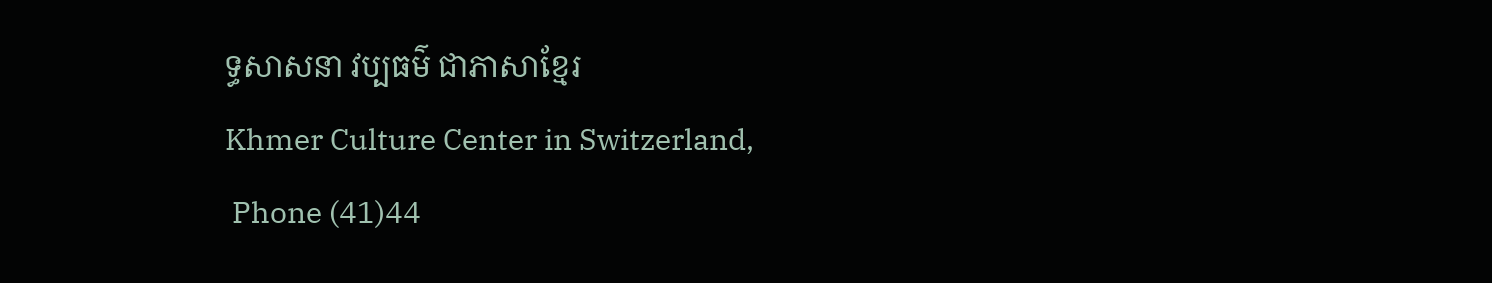ទ្ធសាសនា វប្បធម៌ ជាភាសាខ្មែរ
Khmer Culture Center in Switzerland,
 Phone (41)44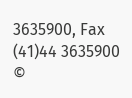3635900, Fax (41)44 3635900
©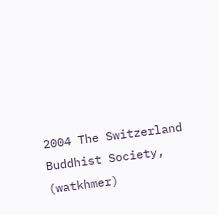2004 The Switzerland Buddhist Society, (watkhmer)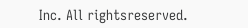Inc. All rightsreserved.